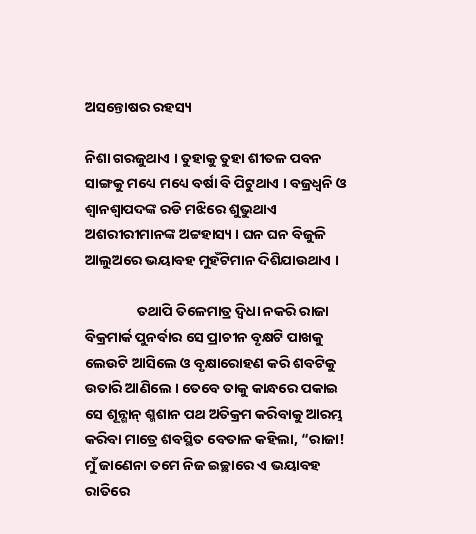ଅସନ୍ତୋଷର ରହସ୍ୟ

ନିଶା ଗରଜୁଥାଏ । ତୁହାକୁ ତୁହା ଶୀତଳ ପବନ ସାଙ୍ଗକୁ ମଧ୍ୟେ ମଧ୍ୟେ ବର୍ଷା ବି ପିଟୁଥାଏ । ବଜ୍ରଧ୍ୱନି ଓ ଶ୍ୱାନଶ୍ୱାପଦଙ୍କ ରଡି ମଝିରେ ଶୁଭୁଥାଏ ଅଶରୀରୀମାନଙ୍କ ଅଟ୍ଟହାସ୍ୟ । ଘନ ଘନ ବିଜୁଳି ଆଲୁଅରେ ଭୟାବହ ମୁହଁଟିମାନ ଦିଶିଯାଉଥାଏ ।

                ତଥାପି ତିଳେମାତ୍ର ଦ୍ୱିଧା ନକରି ରାଜା ବିକ୍ରମାର୍କ ପୁନର୍ବାର ସେ ପ୍ରାଚୀନ ବୃକ୍ଷଟି ପାଖକୁ ଲେଉଟି ଆସିଲେ ଓ ବୃକ୍ଷାରୋହଣ କରି ଶବଟିକୁ ଉତାରି ଆଣିଲେ । ତେବେ ତାକୁ କାନ୍ଧରେ ପକାଇ ସେ ଶୂନ୍ଶାନ୍ ଶ୍ମଶାନ ପଥ ଅତିକ୍ରମ କରିବାକୁ ଆରମ୍ଭ କରିବା ମାତ୍ରେ ଶବସ୍ଥିତ ବେତାଳ କହିଲା, “ରାଜା! ମୁଁ ଜାଣେନା ତମେ ନିଜ ଇଚ୍ଛାରେ ଏ ଭୟାବହ ରାତିରେ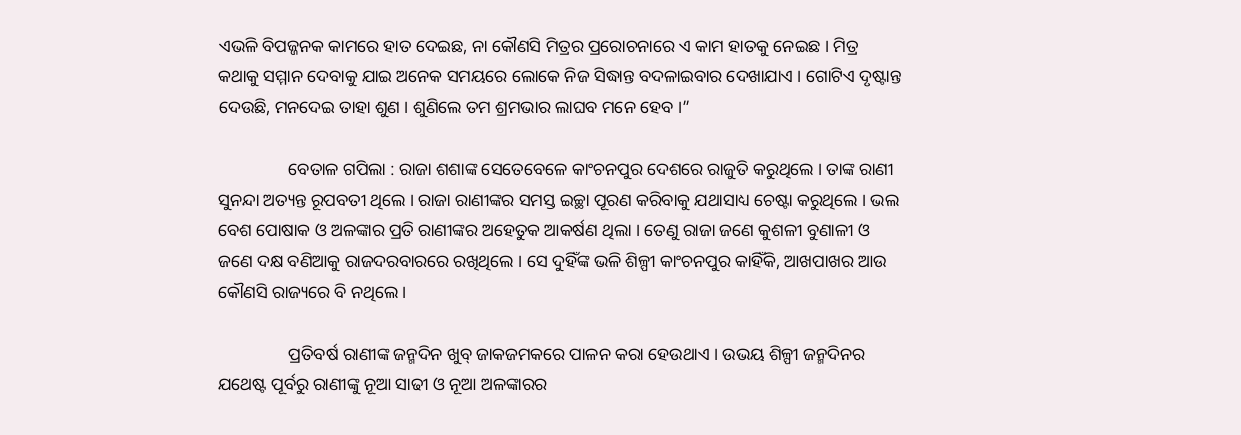ଏଭଳି ବିପଜ୍ଜନକ କାମରେ ହାତ ଦେଇଛ, ନା କୌଣସି ମିତ୍ରର ପ୍ରରୋଚନାରେ ଏ କାମ ହାତକୁ ନେଇଛ । ମିତ୍ର କଥାକୁ ସମ୍ମାନ ଦେବାକୁ ଯାଇ ଅନେକ ସମୟରେ ଲୋକେ ନିଜ ସିଦ୍ଧାନ୍ତ ବଦଳାଇବାର ଦେଖାଯାଏ । ଗୋଟିଏ ଦୃଷ୍ଟାନ୍ତ ଦେଉଛି, ମନଦେଇ ତାହା ଶୁଣ । ଶୁଣିଲେ ତମ ଶ୍ରମଭାର ଲାଘବ ମନେ ହେବ ।”

                ବେତାଳ ଗପିଲା : ରାଜା ଶଶାଙ୍କ ସେତେବେଳେ କାଂଚନପୁର ଦେଶରେ ରାଜୁତି କରୁଥିଲେ । ତାଙ୍କ ରାଣୀ ସୁନନ୍ଦା ଅତ୍ୟନ୍ତ ରୂପବତୀ ଥିଲେ । ରାଜା ରାଣୀଙ୍କର ସମସ୍ତ ଇଚ୍ଛା ପୂରଣ କରିବାକୁ ଯଥାସାଧ୍ୟ ଚେଷ୍ଟା କରୁଥିଲେ । ଭଲ ବେଶ ପୋଷାକ ଓ ଅଳଙ୍କାର ପ୍ରତି ରାଣୀଙ୍କର ଅହେତୁକ ଆକର୍ଷଣ ଥିଲା । ତେଣୁ ରାଜା ଜଣେ କୁଶଳୀ ବୁଣାଳୀ ଓ ଜଣେ ଦକ୍ଷ ବଣିଆକୁ ରାଜଦରବାରରେ ରଖିଥିଲେ । ସେ ଦୁହିଁଙ୍କ ଭଳି ଶିଳ୍ପୀ କାଂଚନପୁର କାହିଁକି, ଆଖପାଖର ଆଉ କୌଣସି ରାଜ୍ୟରେ ବି ନଥିଲେ ।

                ପ୍ରତିବର୍ଷ ରାଣୀଙ୍କ ଜନ୍ମଦିନ ଖୁବ୍ ଜାକଜମକରେ ପାଳନ କରା ହେଉଥାଏ । ଉଭୟ ଶିଳ୍ପୀ ଜନ୍ମଦିନର ଯଥେଷ୍ଟ ପୂର୍ବରୁ ରାଣୀଙ୍କୁ ନୂଆ ସାଢୀ ଓ ନୂଆ ଅଳଙ୍କାରର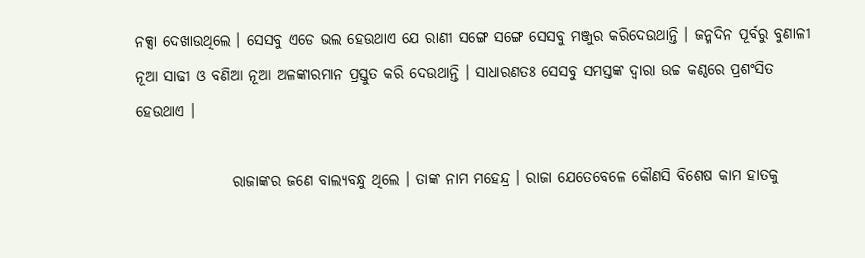ନକ୍ସା ଦେଖାଉଥିଲେ । ସେସବୁ ଏଡେ ଭଲ ହେଉଥାଏ ଯେ ରାଣୀ ସଙ୍ଗେ ସଙ୍ଗେ ସେସବୁ ମଞ୍ଜୁର କରିଦେଉଥାନ୍ତି । ଜନ୍ମଦିନ ପୂର୍ବରୁ ବୁଣାଳୀ ନୂଆ ସାଢୀ ଓ ବଣିଆ ନୂଆ ଅଳଙ୍କାରମାନ ପ୍ରସ୍ତୁତ କରି ଦେଉଥାନ୍ତି । ସାଧାରଣତଃ ସେସବୁ ସମସ୍ତଙ୍କ ଦ୍ୱାରା ଉଚ୍ଚ କଣ୍ଠରେ ପ୍ରଶଂସିତ ହେଉଥାଏ ।

                ରାଜାଙ୍କର ଜଣେ ବାଲ୍ୟବନ୍ଧୁ ଥିଲେ । ତାଙ୍କ ନାମ ମହେନ୍ଦ୍ର । ରାଜା ଯେତେବେଳେ କୌଣସି ବିଶେଷ କାମ ହାତକୁ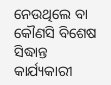ନେଉଥିଲେ ବା କୌଣସି ବିଶେଷ ସିଦ୍ଧାନ୍ତ କାର୍ଯ୍ୟକାରୀ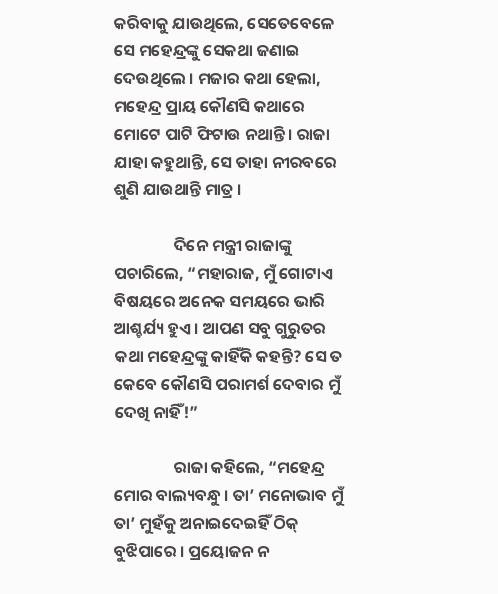କରିବାକୁ ଯାଉଥିଲେ, ସେତେବେଳେ ସେ ମହେନ୍ଦ୍ରଙ୍କୁ ସେକଥା ଜଣାଇ ଦେଉଥିଲେ । ମଜାର କଥା ହେଲା, ମହେନ୍ଦ୍ର ପ୍ରାୟ କୌଣସି କଥାରେ ମୋଟେ ପାଟି ଫିଟାଉ ନଥାନ୍ତି । ରାଜା ଯାହା କହୁଥାନ୍ତି, ସେ ତାହା ନୀରବରେ ଶୁଣି ଯାଉଥାନ୍ତି ମାତ୍ର ।

                ଦିନେ ମନ୍ତ୍ରୀ ରାଜାଙ୍କୁ ପଚାରିଲେ, “ମହାରାଜ, ମୁଁ ଗୋଟାଏ ବିଷୟରେ ଅନେକ ସମୟରେ ଭାରି ଆଶ୍ଚର୍ଯ୍ୟ ହୁଏ । ଆପଣ ସବୁ ଗୁରୁତର କଥା ମହେନ୍ଦ୍ରଙ୍କୁ କାହିଁକି କହନ୍ତି? ସେ ତ କେବେ କୌଣସି ପରାମର୍ଶ ଦେବାର ମୁଁ ଦେଖି ନାହିଁ!”

                ରାଜା କହିଲେ, “ମହେନ୍ଦ୍ର ମୋର ବାଲ୍ୟବନ୍ଧୁ । ତା’ ମନୋଭାବ ମୁଁ ତା’ ମୁହଁକୁ ଅନାଇଦେଇହିଁ ଠିକ୍ ବୁଝିପାରେ । ପ୍ରୟୋଜନ ନ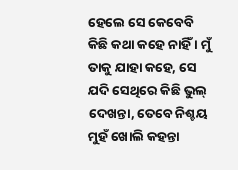ହେଲେ ସେ କେବେବି କିଛି କଥା କହେ ନାହିଁ । ମୁଁ ତାକୁ ଯାହା କହେ, ସେ ଯଦି ସେଥିରେ କିଛି ଭୁଲ୍ ଦେଖନ୍ତା, ତେବେ ନିଶ୍ଚୟ ମୁହଁ ଖୋଲି କହନ୍ତା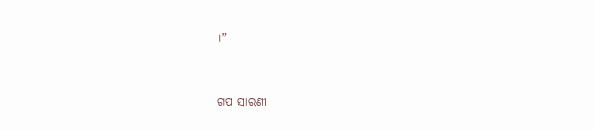।”


ଗପ ସାରଣୀ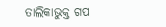ତାଲିକାଭୁକ୍ତ ଗପ